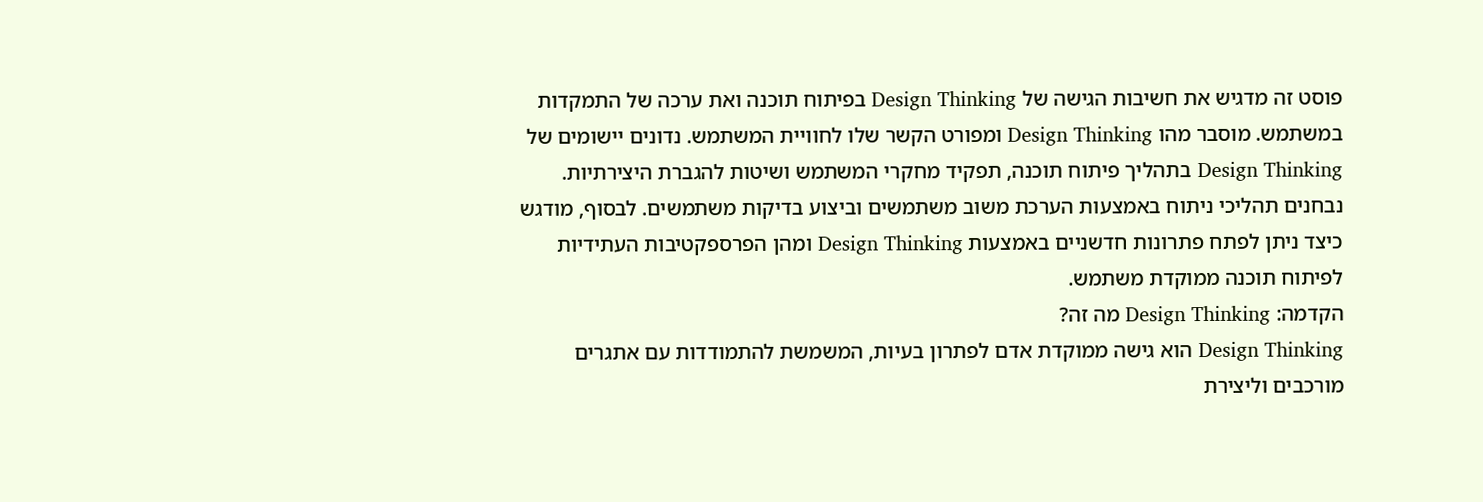פוסט זה מדגיש את חשיבות הגישה של Design Thinking בפיתוח תוכנה ואת ערכה של התמקדות במשתמש. מוסבר מהו Design Thinking ומפורט הקשר שלו לחוויית המשתמש. נדונים יישומים של Design Thinking בתהליך פיתוח תוכנה, תפקיד מחקרי המשתמש ושיטות להגברת היצירתיות. נבחנים תהליכי ניתוח באמצעות הערכת משוב משתמשים וביצוע בדיקות משתמשים. לבסוף, מודגש כיצד ניתן לפתח פתרונות חדשניים באמצעות Design Thinking ומהן הפרספקטיבות העתידיות לפיתוח תוכנה ממוקדת משתמש.
הקדמה: Design Thinking מה זה?
Design Thinking הוא גישה ממוקדת אדם לפתרון בעיות, המשמשת להתמודדות עם אתגרים מורכבים וליצירת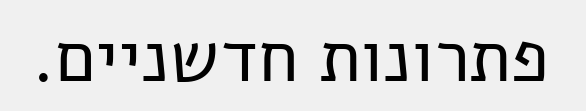פתרונות חדשניים.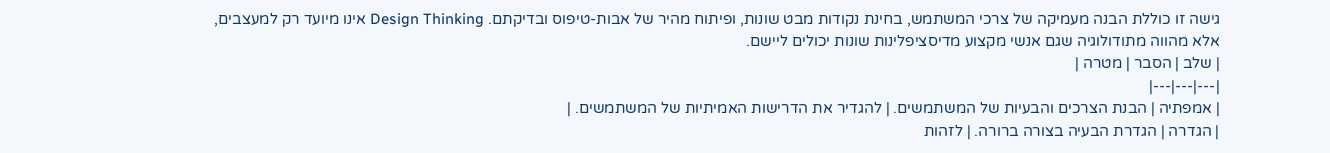גישה זו כוללת הבנה מעמיקה של צרכי המשתמש, בחינת נקודות מבט שונות, ופיתוח מהיר של אבות-טיפוס ובדיקתם. Design Thinking אינו מיועד רק למעצבים, אלא מהווה מתודולוגיה שגם אנשי מקצוע מדיסציפלינות שונות יכולים ליישם.
| שלב | הסבר | מטרה |
|---|---|---|
| אמפתיה | הבנת הצרכים והבעיות של המשתמשים. | להגדיר את הדרישות האמיתיות של המשתמשים. |
| הגדרה | הגדרת הבעיה בצורה ברורה. | לזהות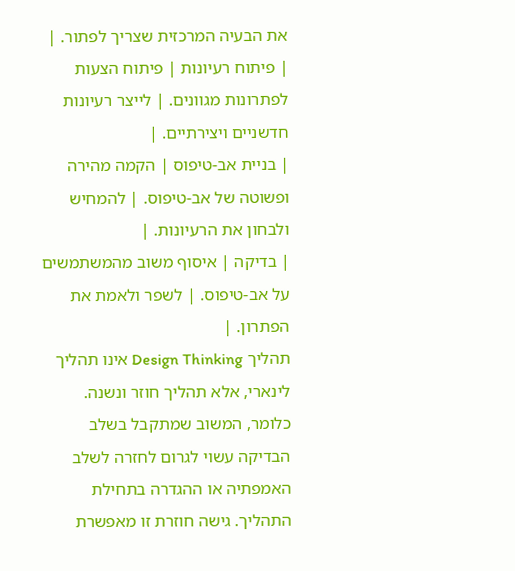את הבעיה המרכזית שצריך לפתור. |
| פיתוח רעיונות | פיתוח הצעות לפתרונות מגוונים. | לייצר רעיונות חדשניים ויצירתיים. |
| בניית אב-טיפוס | הקמה מהירה ופשוטה של אב-טיפוס. | להמחיש ולבחון את הרעיונות. |
| בדיקה | איסוף משוב מהמשתמשים על אב-טיפוס. | לשפר ולאמת את הפתרון. |
תהליך Design Thinking אינו תהליך לינארי, אלא תהליך חוזר ונשנה. כלומר, המשוב שמתקבל בשלב הבדיקה עשוי לגרום לחזרה לשלב האמפתיה או ההגדרה בתחילת התהליך. גישה חוזרת זו מאפשרת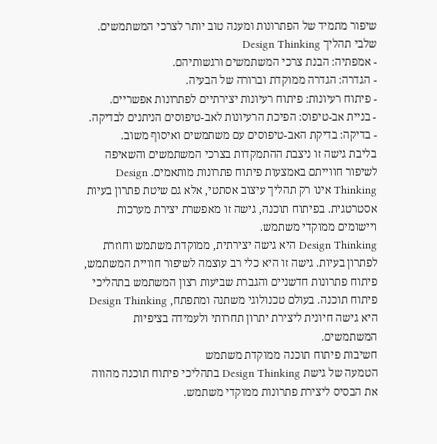שיפור מתמיד של הפתרונות ומענה טוב יותר לצרכי המשתמשים.
שלבי תהליך Design Thinking
- אמפתיה: הבנת צרכי המשתמשים ורגשותיהם.
- הגדרה: הגדרה ממוקדת וברורה של הבעיה.
- פיתוח רעיונות: פיתוח רעיונות יצירתיים לפתרונות אפשריים.
- בניית אב-טיפוס: הפיכת הרעיונות לאב-טיפוסים הניתנים לבדיקה.
- בדיקה: בדיקת האב-טיפוסים עם משתמשים ואיסוף משוב.
בליבת גישה זו ניצבת ההתמקדות בצרכי המשתמשים והשאיפה לשיפור חווייתם באמצעות פיתוח פתרונות מותאמים. Design Thinking אינו רק תהליך עיצוב אסתטי, אלא גם שיטת פתרון בעיות אסטרטגית. בפיתוח תוכנה, גישה זו מאפשרת יצירת מערכות ויישומים ממוקדי משתמש.
Design Thinking היא גישה יצירתית, ממוקדת משתמש וחוזרת לפתרון בעיות. גישה זו היא כלי רב עוצמה לשיפור חוויית המשתמש, פיתוח פתרונות חדשניים והגברת שביעות רצון המשתמש בתהליכי פיתוח תוכנה. בעולם טכנולוגי משתנה ומתפתח, Design Thinking היא גישה חיונית ליצירת יתרון תחרותי ולעמידה בציפיות המשתמשים.
חשיבות פיתוח תוכנה ממוקדת משתמש
הטמעה של גישת Design Thinking בתהליכי פיתוח תוכנה מהווה את הבסיס ליצירת פתרונות ממוקדי משתמש.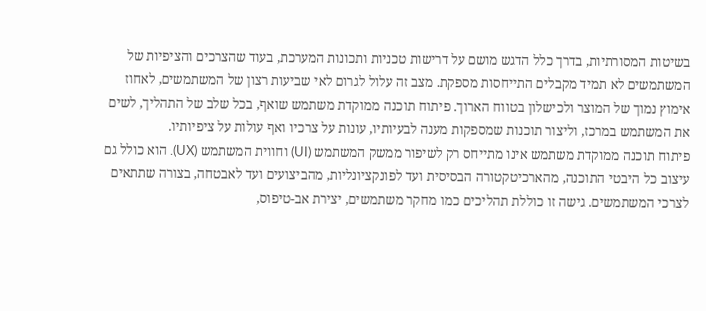בשיטות המסורתיות, בדרך כלל הדגש מושם על דרישות טכניות ותכונות המערכת, בעוד שהצרכים והציפיות של המשתמשים לא תמיד מקבלים התייחסות מספקת. מצב זה עלול לגרום לאי שביעות רצון של המשתמשים, לאחוז אימוץ נמוך של המוצר ולכישלון בטווח הארוך. פיתוח תוכנה ממוקדת משתמש שואף, בכל שלב של התהליך, לשים את המשתמש במרכז, וליצור תוכנות שמספקות מענה לבעיותיו, עונות על צרכיו ואף עולות על ציפיותיו.
פיתוח תוכנה ממוקדת משתמש אינו מתייחס רק לשיפור ממשק המשתמש (UI) וחווית המשתמש (UX). הוא כולל גם עיצוב כל היבטי התוכנה, מהארכיטקטורה הבסיסית ועד לפונקציונליות, מהביצועים ועד לאבטחה, בצורה שתתאים לצרכי המשתמשים. גישה זו כוללת תהליכים כמו מחקר משתמשים, יצירת אב-טיפוס,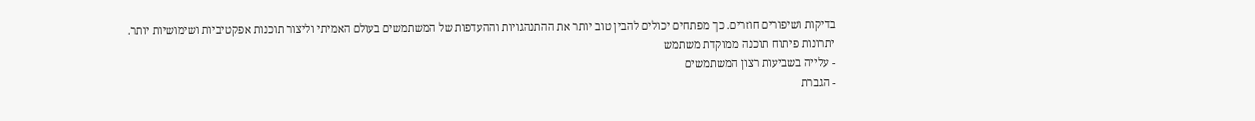בדיקות ושיפורים חוזרים. כך מפתחים יכולים להבין טוב יותר את ההתנהגויות וההעדפות של המשתמשים בעולם האמיתי וליצור תוכנות אפקטיביות ושימושיות יותר.
יתרונות פיתוח תוכנה ממוקדת משתמש
- עלייה בשביעות רצון המשתמשים
- הגברת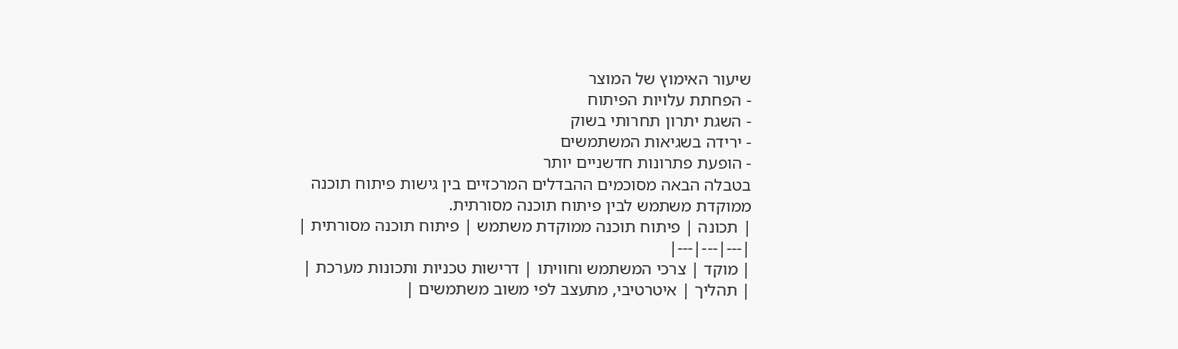שיעור האימוץ של המוצר
- הפחתת עלויות הפיתוח
- השגת יתרון תחרותי בשוק
- ירידה בשגיאות המשתמשים
- הופעת פתרונות חדשניים יותר
בטבלה הבאה מסוכמים ההבדלים המרכזיים בין גישות פיתוח תוכנה ממוקדת משתמש לבין פיתוח תוכנה מסורתית.
| תכונה | פיתוח תוכנה ממוקדת משתמש | פיתוח תוכנה מסורתית |
|---|---|---|
| מוקד | צרכי המשתמש וחוויתו | דרישות טכניות ותכונות מערכת |
| תהליך | איטרטיבי, מתעצב לפי משוב משתמשים |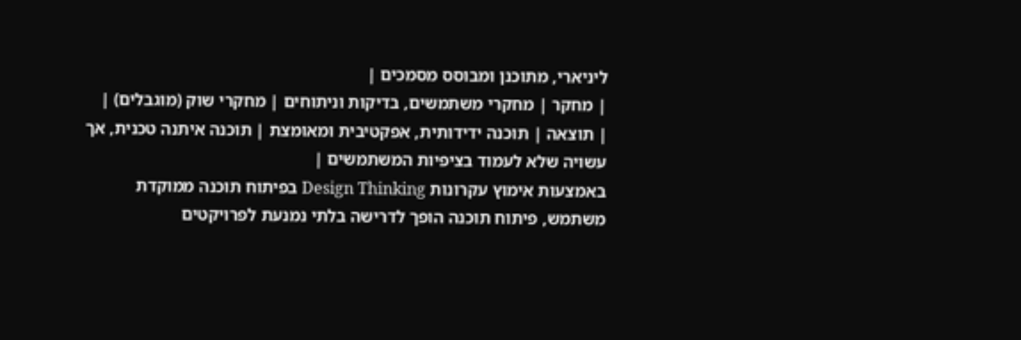ליניארי, מתוכנן ומבוסס מסמכים |
| מחקר | מחקרי משתמשים, בדיקות וניתוחים | מחקרי שוק (מוגבלים) |
| תוצאה | תוכנה ידידותית, אפקטיבית ומאומצת | תוכנה איתנה טכנית, אך עשויה שלא לעמוד בציפיות המשתמשים |
באמצעות אימוץ עקרונות Design Thinking בפיתוח תוכנה ממוקדת משתמש, פיתוח תוכנה הופך לדרישה בלתי נמנעת לפרויקטים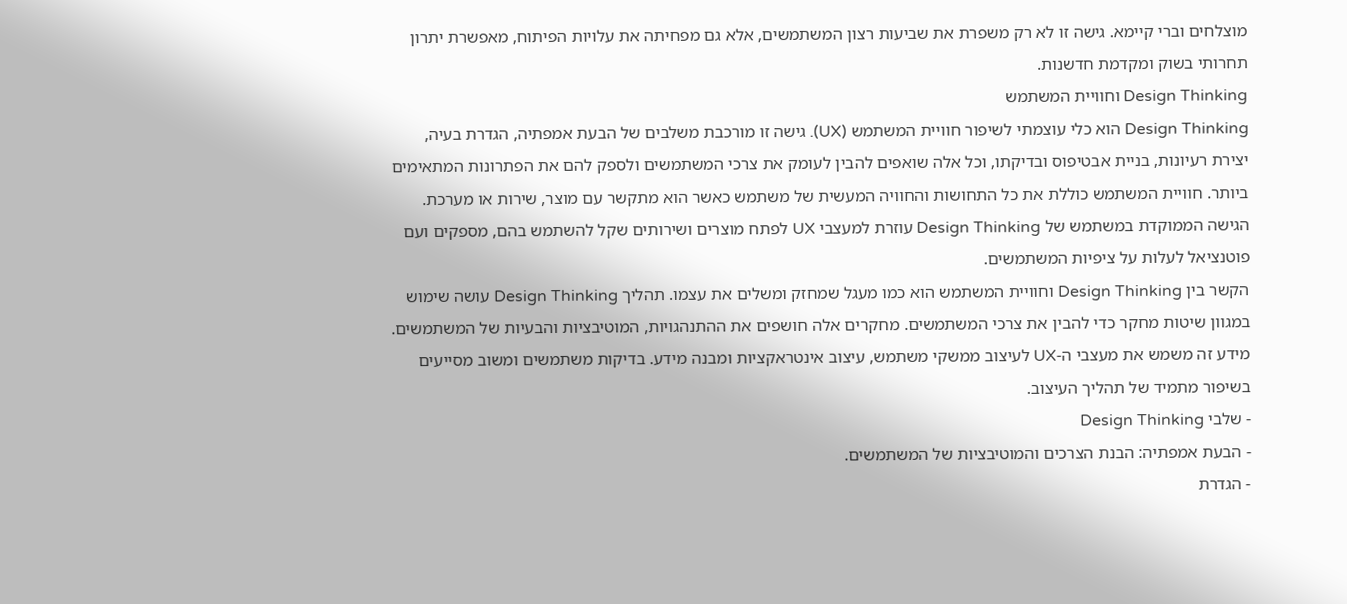מוצלחים וברי קיימא. גישה זו לא רק משפרת את שביעות רצון המשתמשים, אלא גם מפחיתה את עלויות הפיתוח, מאפשרת יתרון תחרותי בשוק ומקדמת חדשנות.
Design Thinking וחוויית המשתמש
Design Thinking הוא כלי עוצמתי לשיפור חוויית המשתמש (UX). גישה זו מורכבת משלבים של הבעת אמפתיה, הגדרת בעיה, יצירת רעיונות, בניית אבטיפוס ובדיקתו, וכל אלה שואפים להבין לעומק את צרכי המשתמשים ולספק להם את הפתרונות המתאימים ביותר. חוויית המשתמש כוללת את כל התחושות והחוויה המעשית של משתמש כאשר הוא מתקשר עם מוצר, שירות או מערכת. הגישה הממוקדת במשתמש של Design Thinking עוזרת למעצבי UX לפתח מוצרים ושירותים שקל להשתמש בהם, מספקים ועם פוטנציאל לעלות על ציפיות המשתמשים.
הקשר בין Design Thinking וחוויית המשתמש הוא כמו מעגל שמחזק ומשלים את עצמו. תהליך Design Thinking עושה שימוש במגוון שיטות מחקר כדי להבין את צרכי המשתמשים. מחקרים אלה חושפים את ההתנהגויות, המוטיבציות והבעיות של המשתמשים. מידע זה משמש את מעצבי ה-UX לעיצוב ממשקי משתמש, עיצוב אינטראקציות ומבנה מידע. בדיקות משתמשים ומשוב מסייעים בשיפור מתמיד של תהליך העיצוב.
- שלבי Design Thinking
- הבעת אמפתיה: הבנת הצרכים והמוטיבציות של המשתמשים.
- הגדרת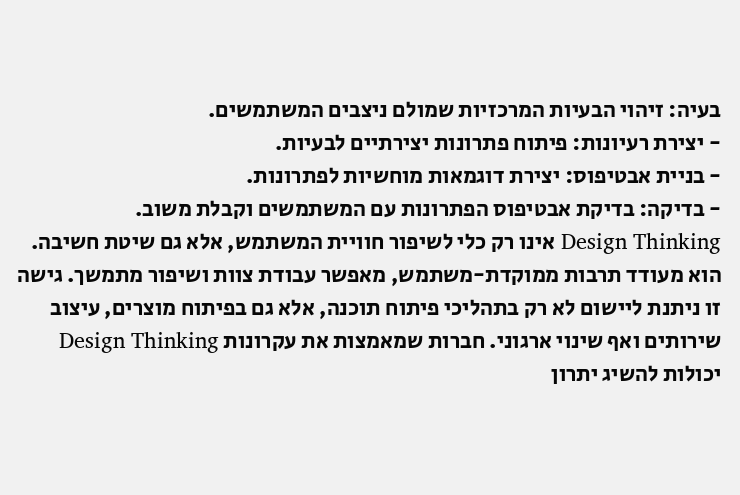בעיה: זיהוי הבעיות המרכזיות שמולם ניצבים המשתמשים.
- יצירת רעיונות: פיתוח פתרונות יצירתיים לבעיות.
- בניית אבטיפוס: יצירת דוגמאות מוחשיות לפתרונות.
- בדיקה: בדיקת אבטיפוס הפתרונות עם המשתמשים וקבלת משוב.
Design Thinking אינו רק כלי לשיפור חוויית המשתמש, אלא גם שיטת חשיבה. הוא מעודד תרבות ממוקדת-משתמש, מאפשר עבודת צוות ושיפור מתמשך. גישה זו ניתנת ליישום לא רק בתהליכי פיתוח תוכנה, אלא גם בפיתוח מוצרים, עיצוב שירותים ואף שינוי ארגוני. חברות שמאמצות את עקרונות Design Thinking יכולות להשיג יתרון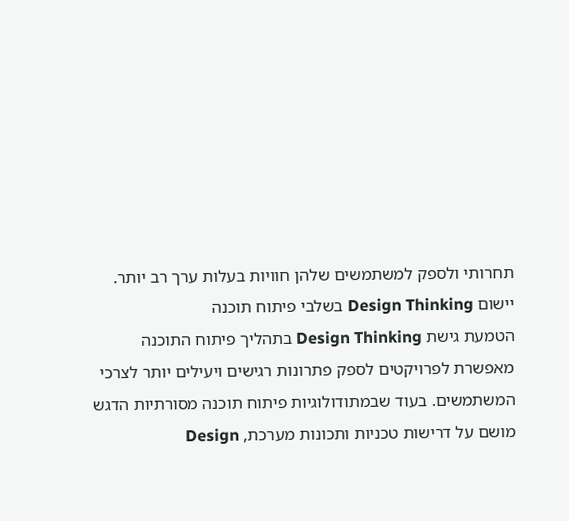תחרותי ולספק למשתמשים שלהן חוויות בעלות ערך רב יותר.
יישום Design Thinking בשלבי פיתוח תוכנה
הטמעת גישת Design Thinking בתהליך פיתוח התוכנה מאפשרת לפרויקטים לספק פתרונות רגישים ויעילים יותר לצרכי המשתמשים. בעוד שבמתודולוגיות פיתוח תוכנה מסורתיות הדגש מושם על דרישות טכניות ותכונות מערכת, Design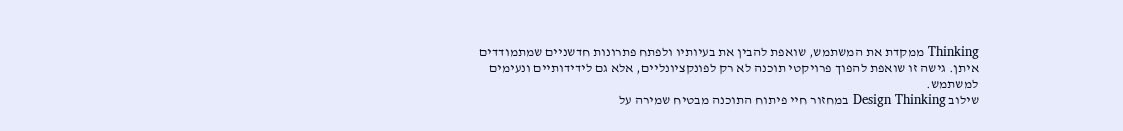Thinking ממקדת את המשתמש, שואפת להבין את בעיותיו ולפתח פתרונות חדשניים שמתמודדים איתן. גישה זו שואפת להפוך פרויקטי תוכנה לא רק לפונקציונליים, אלא גם לידידותיים ונעימים למשתמש.
שילוב Design Thinking במחזור חיי פיתוח התוכנה מבטיח שמירה על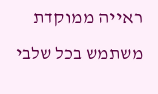ראייה ממוקדת משתמש בכל שלבי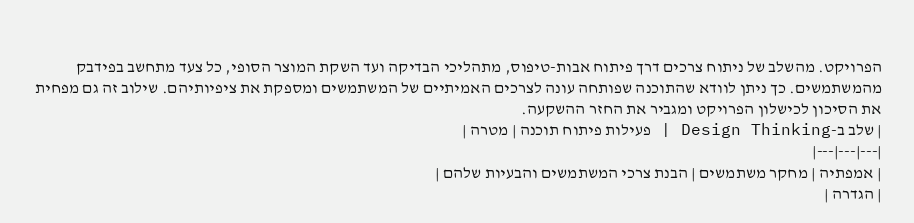הפרויקט. מהשלב של ניתוח צרכים דרך פיתוח אבות-טיפוס, מתהליכי הבדיקה ועד השקת המוצר הסופי, כל צעד מתחשב בפידבק מהמשתמשים. כך ניתן לוודא שהתוכנה שפותחה עונה לצרכים האמיתיים של המשתמשים ומספקת את ציפיותיהם. שילוב זה גם מפחית את הסיכון לכישלון הפרויקט ומגביר את החזר ההשקעה.
| שלב ב-Design Thinking | פעילות פיתוח תוכנה | מטרה |
|---|---|---|
| אמפתיה | מחקר משתמשים | הבנת צרכי המשתמשים והבעיות שלהם |
| הגדרה |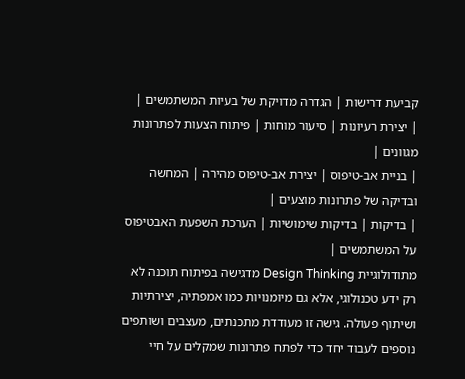קביעת דרישות | הגדרה מדויקת של בעיות המשתמשים |
| יצירת רעיונות | סיעור מוחות | פיתוח הצעות לפתרונות מגוונים |
| בניית אב-טיפוס | יצירת אב-טיפוס מהירה | המחשה ובדיקה של פתרונות מוצעים |
| בדיקות | בדיקות שימושיות | הערכת השפעת האבטיפוס על המשתמשים |
מתודולוגיית Design Thinking מדגישה בפיתוח תוכנה לא רק ידע טכנולוגי, אלא גם מיומנויות כמו אמפתיה, יצירתיות ושיתוף פעולה. גישה זו מעודדת מתכנתים, מעצבים ושותפים נוספים לעבוד יחד כדי לפתח פתרונות שמקלים על חיי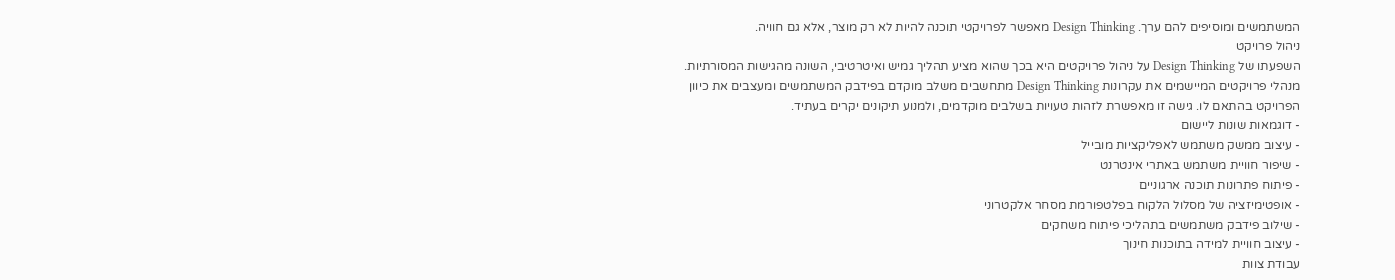המשתמשים ומוסיפים להם ערך. Design Thinking מאפשר לפרויקטי תוכנה להיות לא רק מוצר, אלא גם חוויה.
ניהול פרויקט
השפעתו של Design Thinking על ניהול פרויקטים היא בכך שהוא מציע תהליך גמיש ואיטרטיבי, השונה מהגישות המסורתיות. מנהלי פרויקטים המיישמים את עקרונות Design Thinking מתחשבים משלב מוקדם בפידבק המשתמשים ומעצבים את כיוון הפרויקט בהתאם לו. גישה זו מאפשרת לזהות טעויות בשלבים מוקדמים, ולמנוע תיקונים יקרים בעתיד.
- דוגמאות שונות ליישום
- עיצוב ממשק משתמש לאפליקציות מובייל
- שיפור חוויית משתמש באתרי אינטרנט
- פיתוח פתרונות תוכנה ארגוניים
- אופטימיזציה של מסלול הלקוח בפלטפורמת מסחר אלקטרוני
- שילוב פידבק משתמשים בתהליכי פיתוח משחקים
- עיצוב חוויית למידה בתוכנות חינוך
עבודת צוות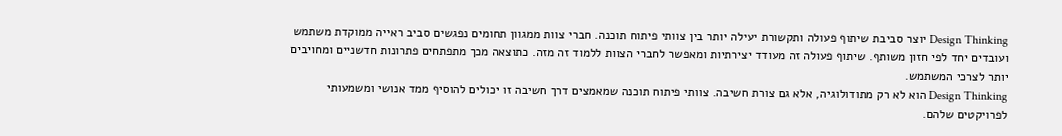Design Thinking יוצר סביבת שיתוף פעולה ותקשורת יעילה יותר בין צוותי פיתוח תוכנה. חברי צוות ממגוון תחומים נפגשים סביב ראייה ממוקדת משתמש ועובדים יחד לפי חזון משותף. שיתוף פעולה זה מעודד יצירתיות ומאפשר לחברי הצוות ללמוד זה מזה. כתוצאה מכך מתפתחים פתרונות חדשניים ומחויבים יותר לצרכי המשתמש.
Design Thinking הוא לא רק מתודולוגיה, אלא גם צורת חשיבה. צוותי פיתוח תוכנה שמאמצים דרך חשיבה זו יכולים להוסיף ממד אנושי ומשמעותי לפרויקטים שלהם.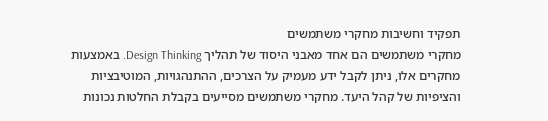תפקיד וחשיבות מחקרי משתמשים
מחקרי משתמשים הם אחד מאבני היסוד של תהליך Design Thinking. באמצעות מחקרים אלו, ניתן לקבל ידע מעמיק על הצרכים, ההתנהגויות, המוטיבציות והציפיות של קהל היעד. מחקרי משתמשים מסייעים בקבלת החלטות נכונות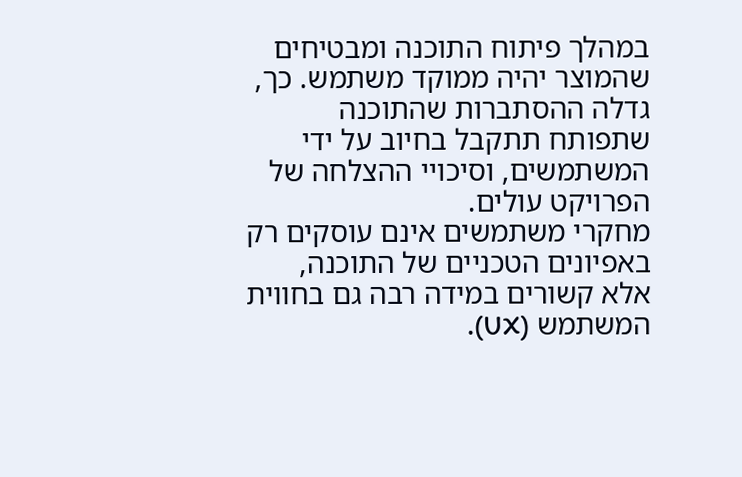במהלך פיתוח התוכנה ומבטיחים שהמוצר יהיה ממוקד משתמש. כך, גדלה ההסתברות שהתוכנה שתפותח תתקבל בחיוב על ידי המשתמשים, וסיכויי ההצלחה של הפרויקט עולים.
מחקרי משתמשים אינם עוסקים רק באפיונים הטכניים של התוכנה, אלא קשורים במידה רבה גם בחווית המשתמש (UX).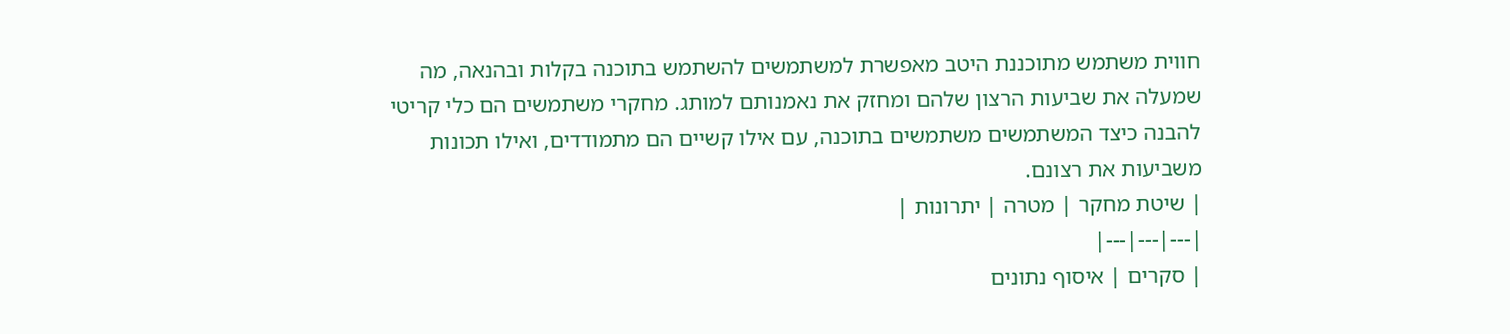חווית משתמש מתוכננת היטב מאפשרת למשתמשים להשתמש בתוכנה בקלות ובהנאה, מה שמעלה את שביעות הרצון שלהם ומחזק את נאמנותם למותג. מחקרי משתמשים הם כלי קריטי להבנה כיצד המשתמשים משתמשים בתוכנה, עם אילו קשיים הם מתמודדים, ואילו תכונות משביעות את רצונם.
| שיטת מחקר | מטרה | יתרונות |
|---|---|---|
| סקרים | איסוף נתונים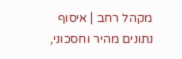מקהל רחב | איסוף נתונים מהיר וחסכוני,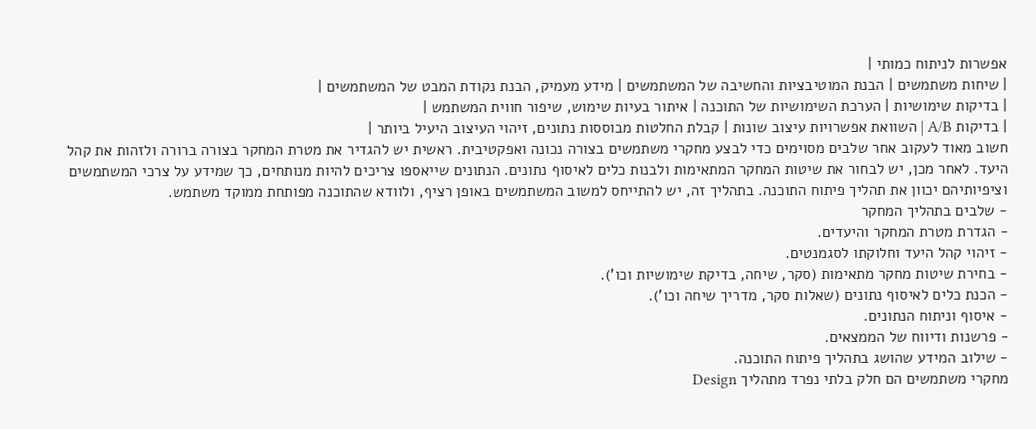אפשרות לניתוח כמותי |
| שיחות משתמשים | הבנת המוטיבציות והחשיבה של המשתמשים | מידע מעמיק, הבנת נקודת המבט של המשתמשים |
| בדיקות שימושיות | הערכת השימושיות של התוכנה | איתור בעיות שימוש, שיפור חווית המשתמש |
| בדיקות A/B | השוואת אפשרויות עיצוב שונות | קבלת החלטות מבוססות נתונים, זיהוי העיצוב היעיל ביותר |
חשוב מאוד לעקוב אחר שלבים מסוימים כדי לבצע מחקרי משתמשים בצורה נכונה ואפקטיבית. ראשית יש להגדיר את מטרת המחקר בצורה ברורה ולזהות את קהל היעד. לאחר מכן, יש לבחור את שיטות המחקר המתאימות ולבנות כלים לאיסוף נתונים. הנתונים שייאספו צריכים להיות מנותחים, כך שמידע על צרכי המשתמשים וציפיותיהם יכוון את תהליך פיתוח התוכנה. בתהליך זה, יש להתייחס למשוב המשתמשים באופן רציף, ולוודא שהתוכנה מפותחת ממוקד משתמש.
- שלבים בתהליך המחקר
- הגדרת מטרת המחקר והיעדים.
- זיהוי קהל היעד וחלוקתו לסגמנטים.
- בחירת שיטות מחקר מתאימות (סקר, שיחה, בדיקת שימושיות וכו').
- הכנת כלים לאיסוף נתונים (שאלות סקר, מדריך שיחה וכו').
- איסוף וניתוח הנתונים.
- פרשנות ודיווח של הממצאים.
- שילוב המידע שהושג בתהליך פיתוח התוכנה.
מחקרי משתמשים הם חלק בלתי נפרד מתהליך Design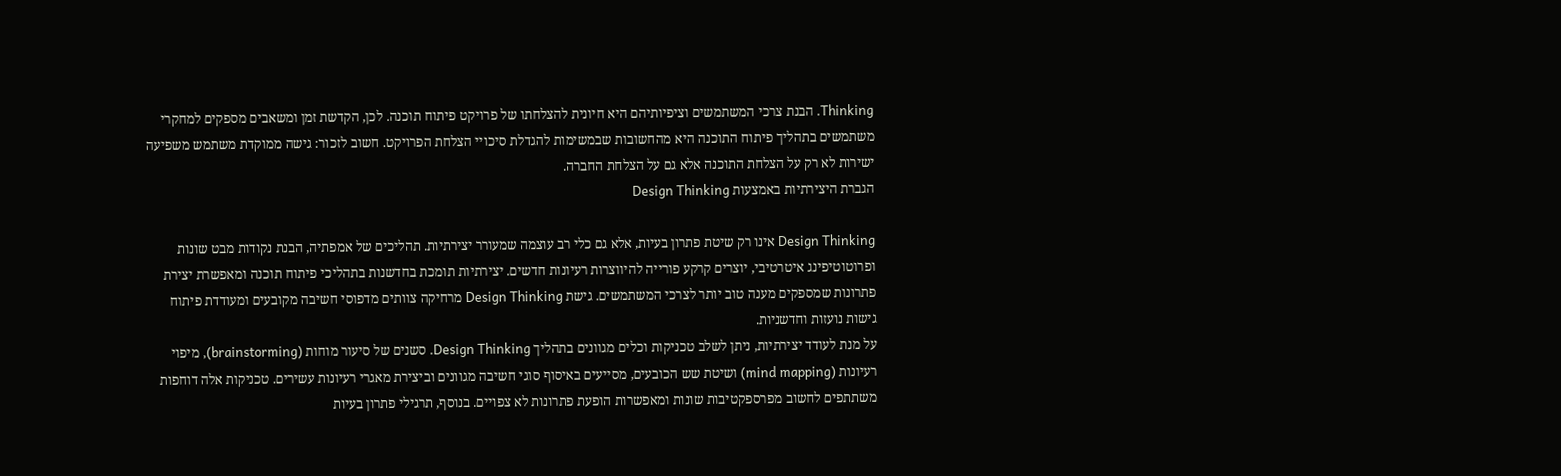Thinking. הבנת צרכי המשתמשים וציפיותיהם היא חיונית להצלחתו של פרויקט פיתוח תוכנה. לכן, הקדשת זמן ומשאבים מספקים למחקרי משתמשים בתהליך פיתוח התוכנה היא מהחשובות שבמשימות להגדלת סיכויי הצלחת הפרויקט. חשוב לזכור: גישה ממוקדת משתמש משפיעה ישירות לא רק על הצלחת התוכנה אלא גם על הצלחת החברה.
הגברת היצירתיות באמצעות Design Thinking

Design Thinking אינו רק שיטת פתרון בעיות, אלא גם כלי רב עוצמה שמעורר יצירתיות. תהליכים של אמפתיה, הבנת נקודות מבט שונות ופרוטוטיפינג איטרטיבי, יוצרים קרקע פורייה להיווצרות רעיונות חדשים. יצירתיות תומכת בחדשנות בתהליכי פיתוח תוכנה ומאפשרת יצירת פתרונות שמספקים מענה טוב יותר לצרכי המשתמשים. גישת Design Thinking מרחיקה צוותים מדפוסי חשיבה מקובעים ומעודדת פיתוח גישות נועזות וחדשניות.
על מנת לעודד יצירתיות, ניתן לשלב טכניקות וכלים מגוונים בתהליך Design Thinking. סשנים של סיעור מוחות (brainstorming), מיפוי רעיונות (mind mapping) ושיטת שש הכובעים, מסייעים באיסוף סוגי חשיבה מגוונים וביצירת מאגרי רעיונות עשירים. טכניקות אלה דוחפות משתתפים לחשוב מפרספקטיבות שונות ומאפשרות הופעת פתרונות לא צפויים. בנוסף, תרגילי פתרון בעיות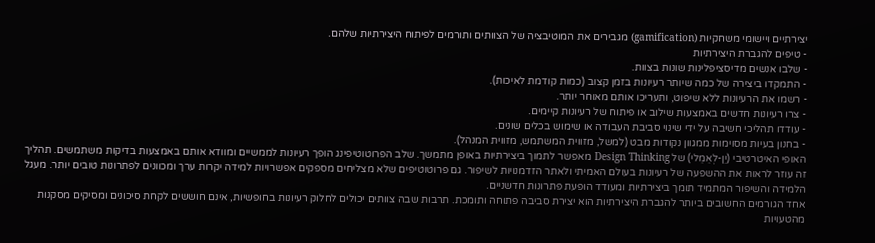יצירתיים ויישומי משחקיות (gamification) מגבירים את המוטיבציה של הצוותים ותורמים לפיתוח היצירתיות שלהם.
- טיפים להגברת היצירתיות
- שלבו אנשים מדיסציפלינות שונות בצוות.
- התמקדו ביצירה של כמה שיותר רעיונות בזמן קצוב (כמות קודמת לאיכות).
- רשמו את הרעיונות ללא שיפוט, ותעריכו אותם מאוחר יותר.
- צרו רעיונות חדשים באמצעות שילוב או פיתוח של רעיונות קיימים.
- עודדו תהליכי חשיבה על ידי שינוי סביבת העבודה או שימוש בכלים שונים.
- בחנון בעיות מסוימות ממגוון נקודות מבט (למשל, מזווית המשתמש, מזווית המנהל).
האופי האיטרטיבי (יֵן-לְאֵמֵלי) של Design Thinking מאפשר לתמוך ביצירתיות באופן מתמשך. שלב הפרוטוטיפינג הופך רעיונות לממשיים ומוודא אותם באמצעות בדיקות משתמשים. תהליך זה עוזר לראות את ההשפעה של רעיונות בעולם האמיתי ולאתר הזדמנויות לשיפור. גם פרוטוטיפים שלא מצליחים מספקים אפשרויות למידה יקרות ערך ומכוונים לפתרונות טובים יותר. מעגל הלמידה והשיפור המתמיד תומך ביצירתיות ומעודד הופעת פתרונות חדשניים.
אחד הגורמים החשובים ביותר להגברת היצירתיות הוא יצירת סביבה פתוחה ותומכת. תרבות שבה צוותים יכולים לחלוק רעיונות בחופשיות, אינם חוששים לקחת סיכונים ומסיקים מסקנות מהטעויות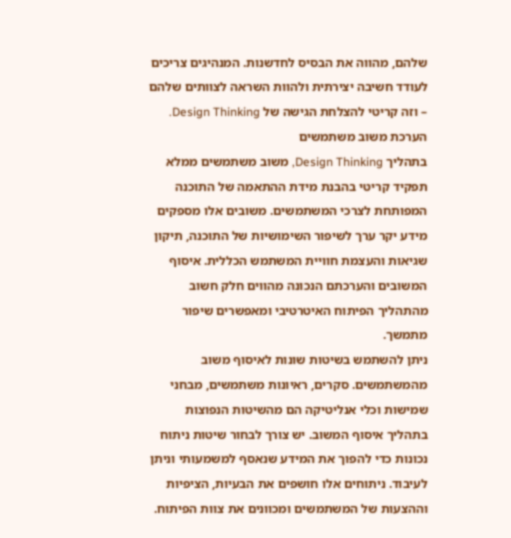שלהם, מהווה את הבסיס לחדשנות. המנהיגים צריכים לעודד חשיבה יצירתית ולהוות השראה לצוותים שלהם – וזה קריטי להצלחת הגישה של Design Thinking.
הערכת משוב משתמשים
בתהליך Design Thinking, משוב משתמשים ממלא תפקיד קריטי בהבנת מידת ההתאמה של התוכנה המפותחת לצרכי המשתמשים. משובים אלו מספקים מידע יקר ערך לשיפור השימושיות של התוכנה, תיקון שגיאות והעצמת חוויית המשתמש הכללית. איסוף המשובים והערכתם הנכונה מהווים חלק חשוב מהתהליך הפיתוח האיטרטיבי ומאפשרים שיפור מתמשך.
ניתן להשתמש בשיטות שונות לאיסוף משוב מהמשתמשים. סקרים, ראיונות משתמשים, מבחני שמישות וכלי אנליטיקה הם מהשיטות הנפוצות בתהליך איסוף המשוב. יש צורך לבחור שיטות ניתוח נכונות כדי להפוך את המידע שנאסף למשמעותי וניתן לעיבוד. ניתוחים אלו חושפים את הבעיות, הציפיות וההצעות של המשתמשים ומכוונים את צוות הפיתוח.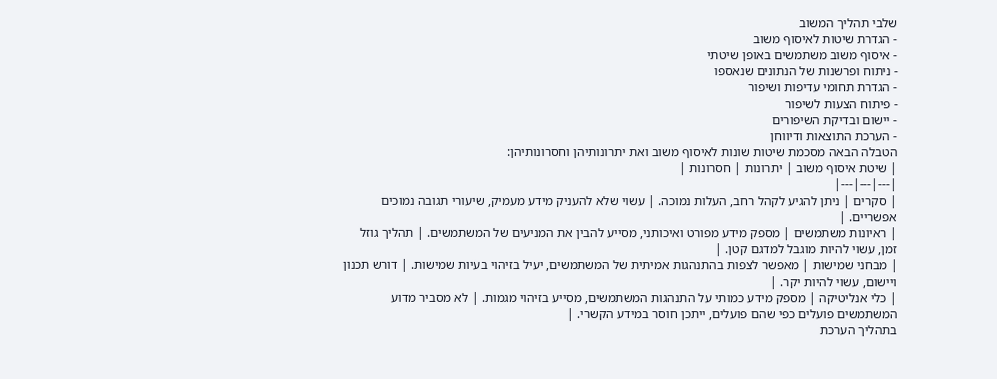שלבי תהליך המשוב
- הגדרת שיטות לאיסוף משוב
- איסוף משוב משתמשים באופן שיטתי
- ניתוח ופרשנות של הנתונים שנאספו
- הגדרת תחומי עדיפות ושיפור
- פיתוח הצעות לשיפור
- יישום ובדיקת השיפורים
- הערכת התוצאות ודיווחן
הטבלה הבאה מסכמת שיטות שונות לאיסוף משוב ואת יתרונותיהן וחסרונותיהן:
| שיטת איסוף משוב | יתרונות | חסרונות |
|---|---|---|
| סקרים | ניתן להגיע לקהל רחב, העלות נמוכה. | עשוי שלא להעניק מידע מעמיק, שיעורי תגובה נמוכים אפשריים. |
| ראיונות משתמשים | מספק מידע מפורט ואיכותני, מסייע להבין את המניעים של המשתמשים. | תהליך גוזל זמן, עשוי להיות מוגבל למדגם קטן. |
| מבחני שמישות | מאפשר לצפות בהתנהגות אמיתית של המשתמשים, יעיל בזיהוי בעיות שמישות. | דורש תכנון ויישום, עשוי להיות יקר. |
| כלי אנליטיקה | מספק מידע כמותי על התנהגות המשתמשים, מסייע בזיהוי מגמות. | לא מסביר מדוע המשתמשים פועלים כפי שהם פועלים, ייתכן חוסר במידע הקשרי. |
בתהליך הערכת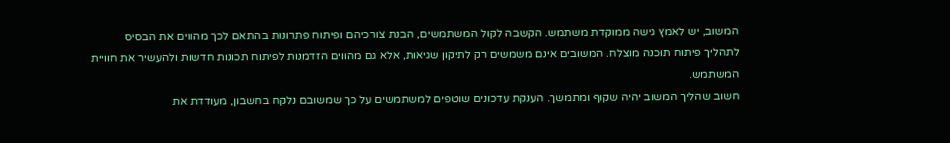המשוב, יש לאמץ גישה ממוקדת משתמש. הקשבה לקול המשתמשים, הבנת צורכיהם ופיתוח פתרונות בהתאם לכך מהווים את הבסיס לתהליך פיתוח תוכנה מוצלח. המשובים אינם משמשים רק לתיקון שגיאות, אלא גם מהווים הזדמנות לפיתוח תכונות חדשות ולהעשיר את חוויית המשתמש.
חשוב שהליך המשוב יהיה שקוף ומתמשך. הענקת עדכונים שוטפים למשתמשים על כך שמשובם נלקח בחשבון, מעודדת את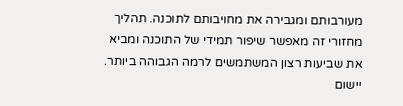מעורבותם ומגבירה את מחויבותם לתוכנה. תהליך מחזורי זה מאפשר שיפור תמידי של התוכנה ומביא את שביעות רצון המשתמשים לרמה הגבוהה ביותר.
יישום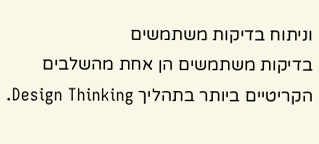וניתוח בדיקות משתמשים
בדיקות משתמשים הן אחת מהשלבים הקריטיים ביותר בתהליך Design Thinking.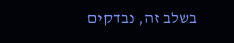בשלב זה, נבדקים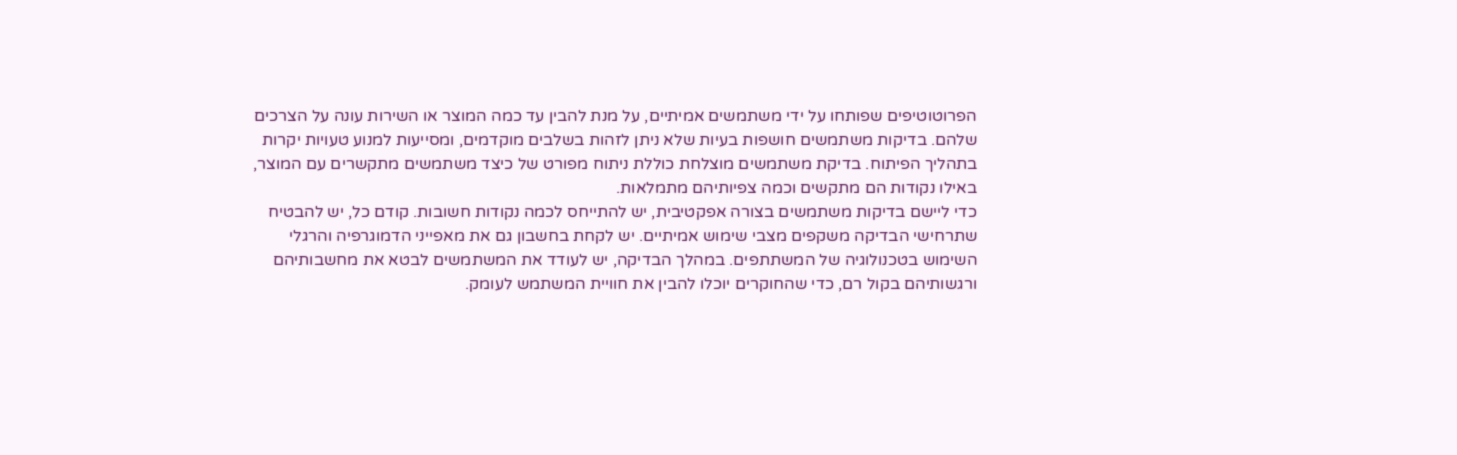הפרוטוטיפים שפותחו על ידי משתמשים אמיתיים, על מנת להבין עד כמה המוצר או השירות עונה על הצרכים שלהם. בדיקות משתמשים חושפות בעיות שלא ניתן לזהות בשלבים מוקדמים, ומסייעות למנוע טעויות יקרות בתהליך הפיתוח. בדיקת משתמשים מוצלחת כוללת ניתוח מפורט של כיצד משתמשים מתקשרים עם המוצר, באילו נקודות הם מתקשים וכמה צפיותיהם מתמלאות.
כדי ליישם בדיקות משתמשים בצורה אפקטיבית, יש להתייחס לכמה נקודות חשובות. קודם כל, יש להבטיח שתרחישי הבדיקה משקפים מצבי שימוש אמיתיים. יש לקחת בחשבון גם את מאפייני הדמוגרפיה והרגלי השימוש בטכנולוגיה של המשתתפים. במהלך הבדיקה, יש לעודד את המשתמשים לבטא את מחשבותיהם ורגשותיהם בקול רם, כדי שהחוקרים יוכלו להבין את חוויית המשתמש לעומק.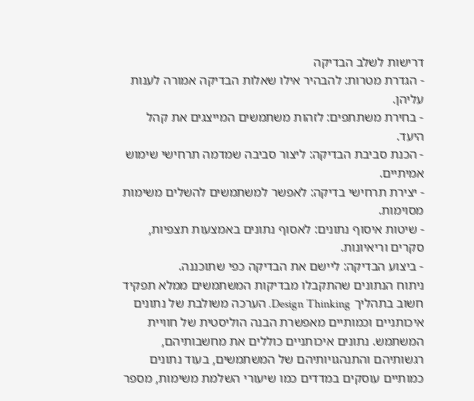דרישות לשלב הבדיקה
- הגדרת מטרות: להבהיר אילו שאלות הבדיקה אמורה לענות עליהן.
- בחירת משתתפים: לזהות משתמשים המייצגים את קהל היעד.
- הכנת סביבת הבדיקה: ליצור סביבה שמדמה תרחישי שימוש אמיתיים.
- יצירת תרחישי בדיקה: לאפשר למשתמשים להשלים משימות מסוימות.
- שיטות איסוף נתונים: לאסוף נתונים באמצעות תצפיות, סקרים וריאיונות.
- ביצוע הבדיקה: ליישם את הבדיקה כפי שתוכננה.
ניתוח הנתונים שהתקבלו מבדיקות המשתמשים ממלא תפקיד חשוב בתהליך Design Thinking. הערכה משולבת של נתונים איכותניים וכמותיים מאפשרת הבנה הוליסטית של חוויית המשתמש. נתונים איכותניים כוללים את מחשבותיהם, רגשותיהם והתנהגויותיהם של המשתמשים, בעוד נתונים כמותיים עוסקים במדדים כמו שיעורי השלמת משימות, מספר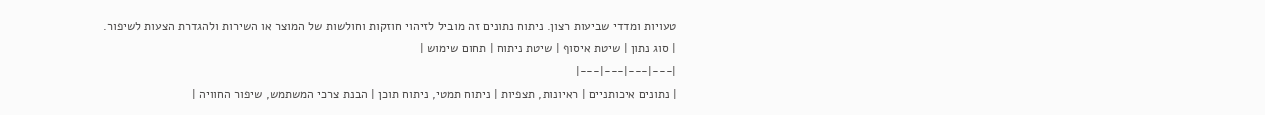טעויות ומדדי שביעות רצון. ניתוח נתונים זה מוביל לזיהוי חוזקות וחולשות של המוצר או השירות ולהגדרת הצעות לשיפור.
| סוג נתון | שיטת איסוף | שיטת ניתוח | תחום שימוש |
|---|---|---|---|
| נתונים איכותניים | ראיונות, תצפיות | ניתוח תמטי, ניתוח תוכן | הבנת צרכי המשתמש, שיפור החוויה |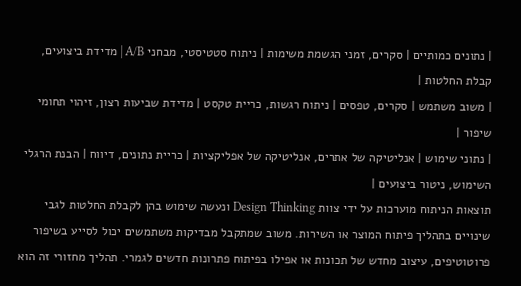| נתונים כמותיים | סקרים, זמני הגשמת משימות | ניתוח סטטיסטי, מבחני A/B | מדידת ביצועים, קבלת החלטות |
| משוב משתמש | סקרים, טפסים | ניתוח רגשות, כריית טקסט | מדידת שביעות רצון, זיהוי תחומי שיפור |
| נתוני שימוש | אנליטיקה של אתרים, אנליטיקה של אפליקציות | כריית נתונים, דיווח | הבנת הרגלי השימוש, ניטור ביצועים |
תוצאות הניתוח מוערכות על ידי צוות Design Thinking ונעשה שימוש בהן לקבלת החלטות לגבי שינויים בתהליך פיתוח המוצר או השירות. משוב שמתקבל מבדיקות משתמשים יכול לסייע בשיפור פרוטוטיפים, עיצוב מחדש של תכונות או אפילו בפיתוח פתרונות חדשים לגמרי. תהליך מחזורי זה הוא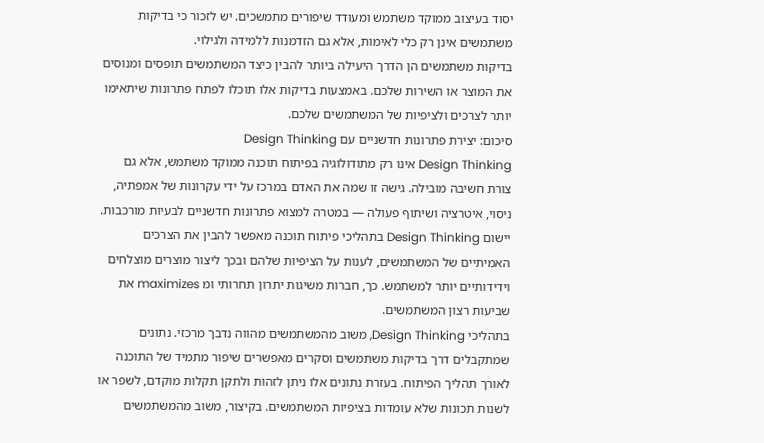יסוד בעיצוב ממוקד משתמש ומעודד שיפורים מתמשכים. יש לזכור כי בדיקות משתמשים אינן רק כלי לאימות, אלא גם הזדמנות ללמידה ולגילוי.
בדיקות משתמשים הן הדרך היעילה ביותר להבין כיצד המשתמשים תופסים ומנוסים את המוצר או השירות שלכם. באמצעות בדיקות אלו תוכלו לפתח פתרונות שיתאימו יותר לצרכים ולציפיות של המשתמשים שלכם.
סיכום: יצירת פתרונות חדשניים עם Design Thinking
Design Thinking אינו רק מתודולוגיה בפיתוח תוכנה ממוקד משתמש, אלא גם צורת חשיבה מובילה. גישה זו שמה את האדם במרכז על ידי עקרונות של אמפתיה, ניסוי, איטרציה ושיתוף פעולה — במטרה למצוא פתרונות חדשניים לבעיות מורכבות. יישום Design Thinking בתהליכי פיתוח תוכנה מאפשר להבין את הצרכים האמיתיים של המשתמשים, לענות על הציפיות שלהם ובכך ליצור מוצרים מוצלחים וידידותיים יותר למשתמש. כך, חברות משיגות יתרון תחרותי ומ maximizes את שביעות רצון המשתמשים.
בתהליכי Design Thinking, משוב מהמשתמשים מהווה נדבך מרכזי. נתונים שמתקבלים דרך בדיקות משתמשים וסקרים מאפשרים שיפור מתמיד של התוכנה לאורך תהליך הפיתוח. בעזרת נתונים אלו ניתן לזהות ולתקן תקלות מוקדם, לשפר או לשנות תכונות שלא עומדות בציפיות המשתמשים. בקיצור, משוב מהמשתמשים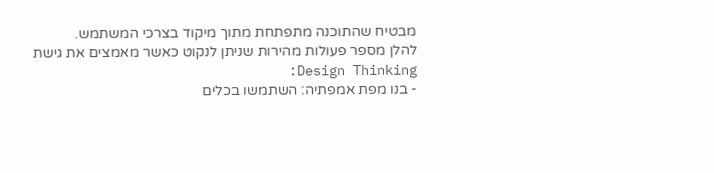מבטיח שהתוכנה מתפתחת מתוך מיקוד בצרכי המשתמש.
להלן מספר פעולות מהירות שניתן לנקוט כאשר מאמצים את גישת Design Thinking:
- בנו מפת אמפתיה: השתמשו בכלים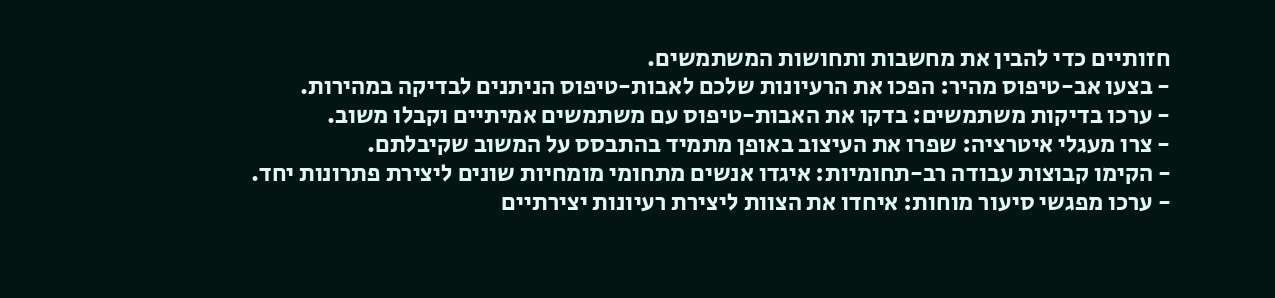חזותיים כדי להבין את מחשבות ותחושות המשתמשים.
- בצעו אב-טיפוס מהיר: הפכו את הרעיונות שלכם לאבות-טיפוס הניתנים לבדיקה במהירות.
- ערכו בדיקות משתמשים: בדקו את האבות-טיפוס עם משתמשים אמיתיים וקבלו משוב.
- צרו מעגלי איטרציה: שפרו את העיצוב באופן מתמיד בהתבסס על המשוב שקיבלתם.
- הקימו קבוצות עבודה רב-תחומיות: איגדו אנשים מתחומי מומחיות שונים ליצירת פתרונות יחד.
- ערכו מפגשי סיעור מוחות: איחדו את הצוות ליצירת רעיונות יצירתיים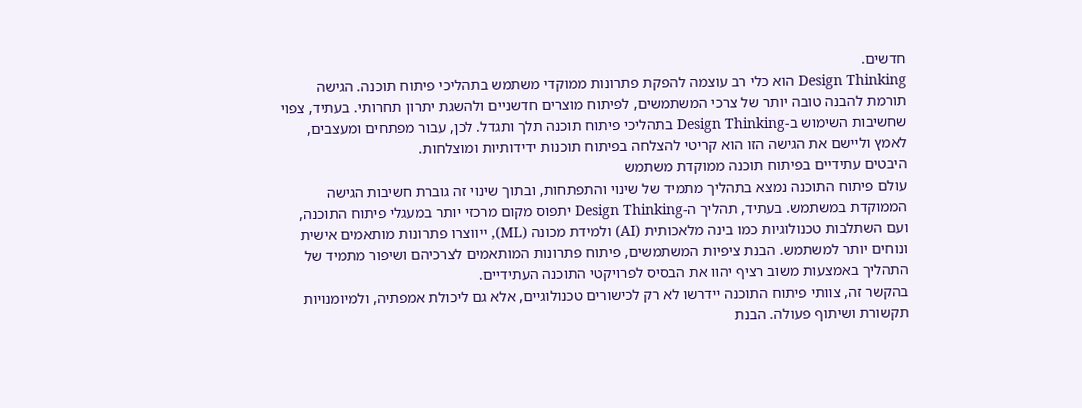חדשים.
Design Thinking הוא כלי רב עוצמה להפקת פתרונות ממוקדי משתמש בתהליכי פיתוח תוכנה. הגישה תורמת להבנה טובה יותר של צרכי המשתמשים, לפיתוח מוצרים חדשניים ולהשגת יתרון תחרותי. בעתיד, צפוי שחשיבות השימוש ב-Design Thinking בתהליכי פיתוח תוכנה תלך ותגדל. לכן, עבור מפתחים ומעצבים, לאמץ וליישם את הגישה הזו הוא קריטי להצלחה בפיתוח תוכנות ידידותיות ומוצלחות.
היבטים עתידיים בפיתוח תוכנה ממוקדת משתמש
עולם פיתוח התוכנה נמצא בתהליך מתמיד של שינוי והתפתחות, ובתוך שינוי זה גוברת חשיבות הגישה הממוקדת במשתמש. בעתיד, תהליך ה-Design Thinking יתפוס מקום מרכזי יותר במעגלי פיתוח התוכנה, ועם השתלבות טכנולוגיות כמו בינה מלאכותית (AI) ולמידת מכונה (ML), ייווצרו פתרונות מותאמים אישית ונוחים יותר למשתמש. הבנת ציפיות המשתמשים, פיתוח פתרונות המותאמים לצרכיהם ושיפור מתמיד של התהליך באמצעות משוב רציף יהוו את הבסיס לפרויקטי התוכנה העתידיים.
בהקשר זה, צוותי פיתוח התוכנה יידרשו לא רק לכישורים טכנולוגיים, אלא גם ליכולת אמפתיה, ולמיומנויות תקשורת ושיתוף פעולה. הבנת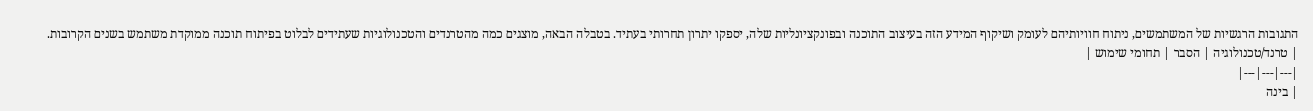התגובות הרגשיות של המשתמשים, ניתוח חוויותיהם לעומק ושיקוף המידע הזה בעיצוב התוכנה ובפונקציונליות שלה, יספקו יתרון תחרותי בעתיד. בטבלה הבאה, מוצגים כמה מהטרנדים והטכנולוגיות שעתידים לבלוט בפיתוח תוכנה ממוקדת משתמש בשנים הקרובות.
| טרנד/טכנולוגיה | הסבר | תחומי שימוש |
|---|---|---|
| בינה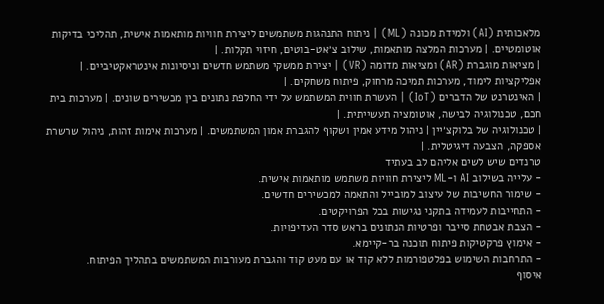מלאכותית (AI) ולמידת מכונה (ML) | ניתוח התנהגות משתמשים ליצירת חוויות מותאמות אישית, תהליכי בדיקות אוטומטיים. | מערכות המלצה מותאמות, שילוב צ׳אט-בוטים, חיזוי תקלות. |
| מציאות מוגברת (AR) ומציאות מדומה (VR) | יצירת ממשקי משתמש חדשים וניסיונות אינטראקטיביים. | אפליקציות לימוד, מערכות תמיכה מרחוק, פיתוח משחקים. |
| האינטרנט של הדברים (IoT) | העשרת חווית המשתמש על ידי החלפת נתונים בין מכשירים שונים. | מערכות בית חכם, טכנולוגיה לבישה, אוטומציה תעשייתית. |
| טכנולוגיה של בלוקצ׳יין | ניהול מידע אמין ושקוף להגברת אמון המשתמשים. | מערכות אימות זהות, ניהול שרשרת אספקה, הצבעה דיגיטלית. |
טרנדים שיש לשים אליהם לב בעתיד
- עלייה בשילוב AI ו-ML ליצירת חוויות משתמש מותאמות אישית.
- שימור החשיבות של עיצוב למובייל והתאמה למכשירים חדשים.
- התחייבות לעמידה בתקני נגישות בכל הפרויקטים.
- הצבת אבטחת סייבר ופרטיות הנתונים בראש סדר העדיפויות.
- אימוץ פרקטיקות פיתוח תוכנה בר-קיימא.
- התרחבות השימוש בפלטפורמות ללא קוד או עם מעט קוד והגברת מעורבות המשתמשים בתהליך הפיתוח.
איסוף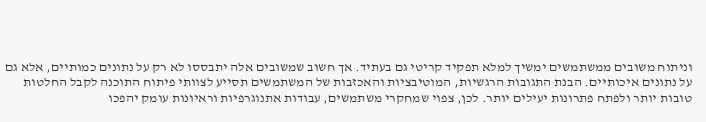וניתוח משובים ממשתמשים ימשיך למלא תפקיד קריטי גם בעתיד. אך חשוב שמשובים אלה יתבססו לא רק על נתונים כמותיים, אלא גם על נתונים איכותיים. הבנת התגובות הרגשיות, המוטיבציות והאכזבות של המשתמשים תסייע לצוותי פיתוח התוכנה לקבל החלטות טובות יותר ולפתח פתרונות יעילים יותר. לכן, צפוי שמחקרי משתמשים, עבודות אתנוגרפיות וראיונות עומק יהפכו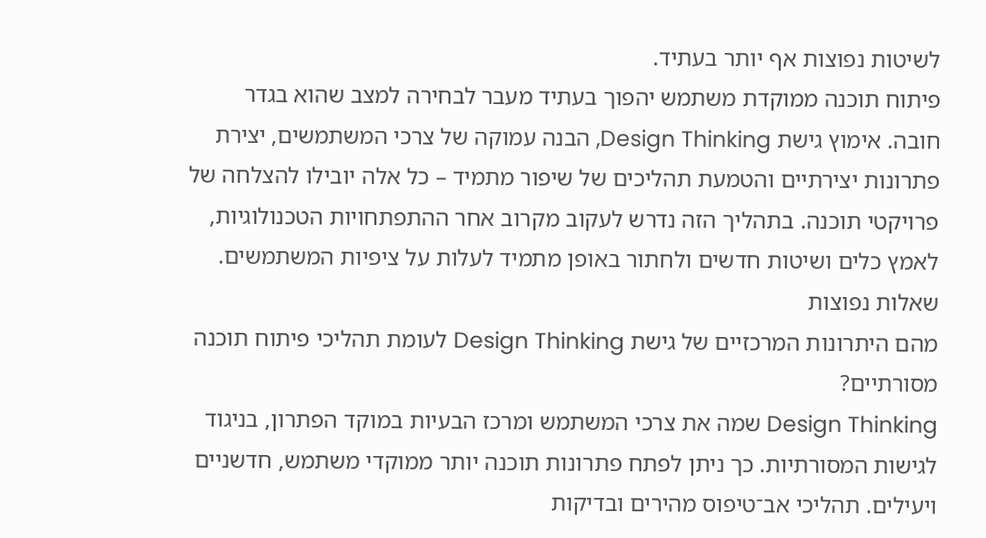לשיטות נפוצות אף יותר בעתיד.
פיתוח תוכנה ממוקדת משתמש יהפוך בעתיד מעבר לבחירה למצב שהוא בגדר חובה. אימוץ גישת Design Thinking, הבנה עמוקה של צרכי המשתמשים, יצירת פתרונות יצירתיים והטמעת תהליכים של שיפור מתמיד – כל אלה יובילו להצלחה של פרויקטי תוכנה. בתהליך הזה נדרש לעקוב מקרוב אחר ההתפתחויות הטכנולוגיות, לאמץ כלים ושיטות חדשים ולחתור באופן מתמיד לעלות על ציפיות המשתמשים.
שאלות נפוצות
מהם היתרונות המרכזיים של גישת Design Thinking לעומת תהליכי פיתוח תוכנה מסורתיים?
Design Thinking שמה את צרכי המשתמש ומרכז הבעיות במוקד הפתרון, בניגוד לגישות המסורתיות. כך ניתן לפתח פתרונות תוכנה יותר ממוקדי משתמש, חדשניים ויעילים. תהליכי אב־טיפוס מהירים ובדיקות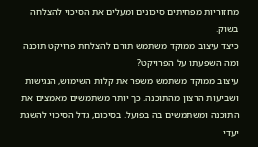מחזוריות מפחיתים סיכונים ומעלים את הסיכוי להצלחה בשוק.
כיצד עיצוב ממוקד משתמש תורם להצלחת פרויקט תוכנה ומה השפעתו על הפרויקט?
עיצוב ממוקד משתמש משפר את קלות השימוש, הנגישות ושביעות הרצון מהתוכנה. כך יותר משתמשים מאמצים את התוכנה ומשתמשים בה בפועל. בסיכום, גדל הסיכוי להשגת יעדי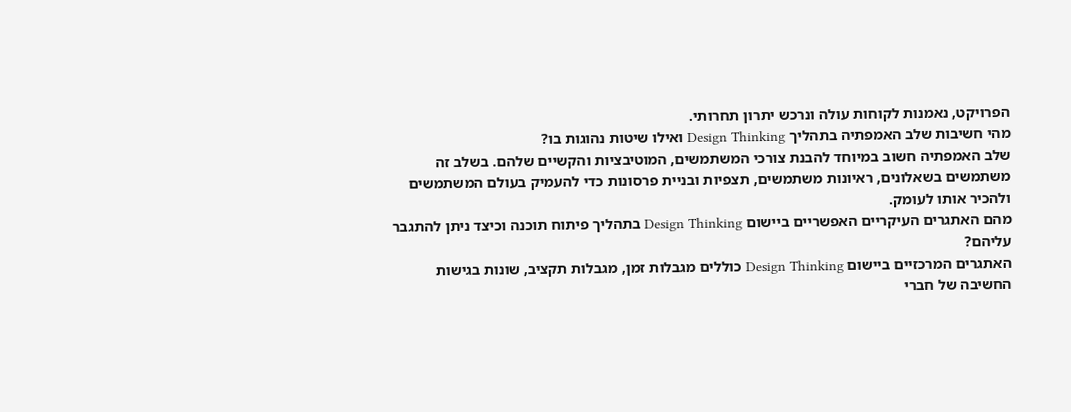הפרויקט, נאמנות לקוחות עולה ונרכש יתרון תחרותי.
מהי חשיבות שלב האמפתיה בתהליך Design Thinking ואילו שיטות נהוגות בו?
שלב האמפתיה חשוב במיוחד להבנת צורכי המשתמשים, המוטיבציות והקשיים שלהם. בשלב זה משתמשים בשאלונים, ראיונות משתמשים, תצפיות ובניית פרסונות כדי להעמיק בעולם המשתמשים ולהכיר אותו לעומק.
מהם האתגרים העיקריים האפשריים ביישום Design Thinking בתהליך פיתוח תוכנה וכיצד ניתן להתגבר עליהם?
האתגרים המרכזיים ביישום Design Thinking כוללים מגבלות זמן, מגבלות תקציב, שונות בגישות החשיבה של חברי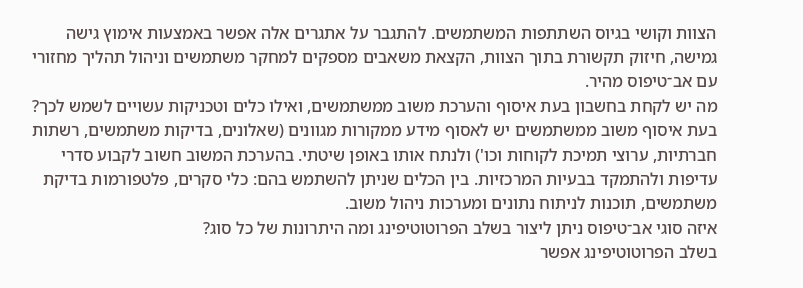הצוות וקושי בגיוס השתתפות המשתמשים. להתגבר על אתגרים אלה אפשר באמצעות אימוץ גישה גמישה, חיזוק תקשורת בתוך הצוות, הקצאת משאבים מספקים למחקר משתמשים וניהול תהליך מחזורי עם אב־טיפוס מהיר.
מה יש לקחת בחשבון בעת איסוף והערכת משוב ממשתמשים, ואילו כלים וטכניקות עשויים לשמש לכך?
בעת איסוף משוב ממשתמשים יש לאסוף מידע ממקורות מגוונים (שאלונים, בדיקות משתמשים, רשתות חברתיות, ערוצי תמיכת לקוחות וכו') ולנתח אותו באופן שיטתי. בהערכת המשוב חשוב לקבוע סדרי עדיפות ולהתמקד בבעיות המרכזיות. בין הכלים שניתן להשתמש בהם: כלי סקרים, פלטפורמות בדיקת משתמשים, תוכנות לניתוח נתונים ומערכות ניהול משוב.
איזה סוגי אב־טיפוס ניתן ליצור בשלב הפרוטוטיפינג ומה היתרונות של כל סוג?
בשלב הפרוטוטיפינג אפשר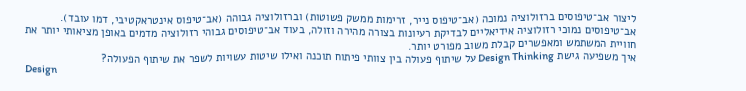ליצור אב־טיפוסים ברזולוציה נמוכה (אב־טיפוס נייר, זרימות ממשק פשוטות) וברזולוציה גבוהה (אב־טיפוס אינטראקטיבי, דמו עובד). אב־טיפוסים נמוכי רזולוציה אידיאליים לבדיקת רעיונות בצורה מהירה וזולה, בעוד אב־טיפוסים גבוהי רזולוציה מדמים באופן מציאותי יותר את חוויית המשתמש ומאפשרים קבלת משוב מפורט יותר.
איך משפיעה גישת Design Thinking על שיתוף פעולה בין צוותי פיתוח תוכנה ואילו שיטות עשויות לשפר את שיתוף הפעולה?
Design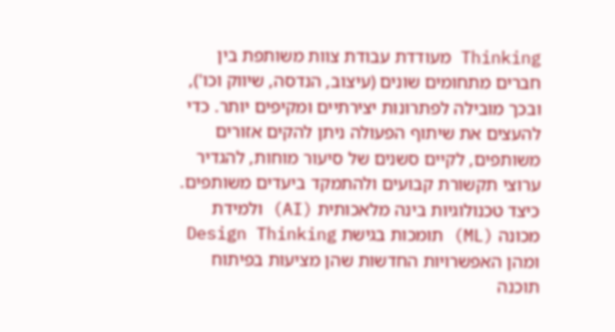Thinking מעודדת עבודת צוות משותפת בין חברים מתחומים שונים (עיצוב, הנדסה, שיווק וכו'), ובכך מובילה לפתרונות יצירתיים ומקיפים יותר. כדי להעצים את שיתוף הפעולה ניתן להקים אזורים משותפים, לקיים סשנים של סיעור מוחות, להגדיר ערוצי תקשורת קבועים ולהתמקד ביעדים משותפים.
כיצד טכנולוגיות בינה מלאכותית (AI) ולמידת מכונה (ML) תומכות בגישת Design Thinking ומהן האפשרויות החדשות שהן מציעות בפיתוח תוכנה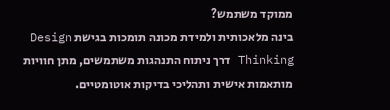ממוקד משתמש?
בינה מלאכותית ולמידת מכונה תומכות בגישת Design Thinking דרך ניתוח התנהגות משתמשים, מתן חוויות מותאמות אישית ותהליכי בדיקות אוטומטיים.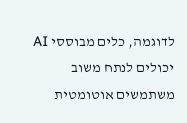לדוגמה, כלים מבוססי AI יכולים לנתח משוב משתמשים אוטומטית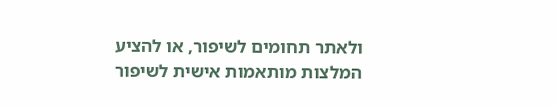ולאתר תחומים לשיפור, או להציע המלצות מותאמות אישית לשיפור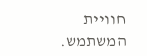חוויית המשתמש.